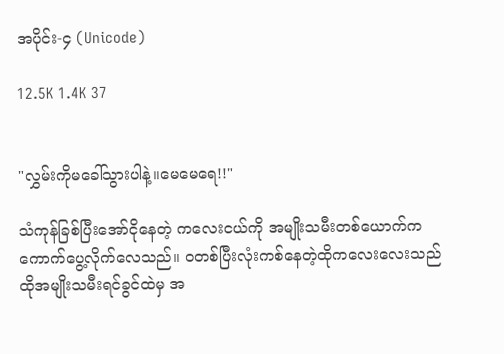အပိုင်း-၄ (Unicode)

12.5K 1.4K 37


"လွှမ်းကိုမခေါ်သွားပါနဲ့။မေမေရေ!!"

သံကုန်ခြစ်ပြီးအော်ငိုနေတဲ့ ကလေးငယ်ကို အမျိုးသမီးတစ်ယောက်က ကောက်ပွေ့လိုက်လေသည်။ ဝတစ်ပြီးလုံးကစ်နေတဲ့ထိုကလေးလေးသည် ထိုအမျိုးသမီးရင်ခွင်ထဲမှ အ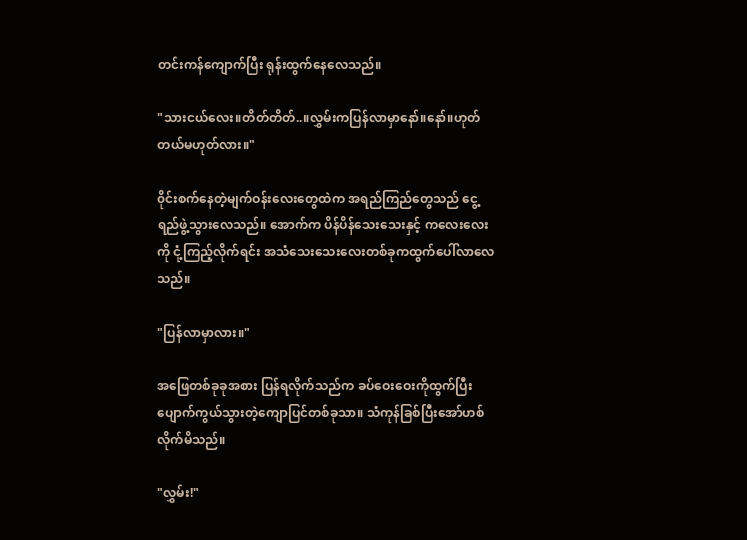တင်းကန်ကျောက်ပြီး ရုန်းထွက်နေလေသည်။

"သားငယ်လေး။တိတ်တိတ်..။လွှမ်းကပြန်လာမှာနော်။နော်။ဟုတ်တယ်မဟုတ်လား။"

၀ိုင်းစက်နေတဲ့မျက်ဝန်းလေးတွေထဲက အရည်ကြည်တွေသည် ငွေ့ရည်ဖွဲ့သွားလေသည်။ အောက်က ပိန်ပိန်သေးသေးနှင့် ကလေးလေးကို ငုံ့ကြည့်လိုက်ရင်း အသံသေးသေးလေးတစ်ခုကထွက်ပေါ်လာလေသည်။

"ပြန်လာမှာလား။"

အဖြေတစ်ခုခုအစား ပြန်ရလိုက်သည်က ခပ်ဝေးဝေးကိုထွက်ပြီး ပျောက်ကွယ်သွားတဲ့ကျောပြင်တစ်ခုသာ။ သံကုန်ခြစ်ပြီးအော်ဟစ်လိုက်မိသည်။

"လွှမ်း!"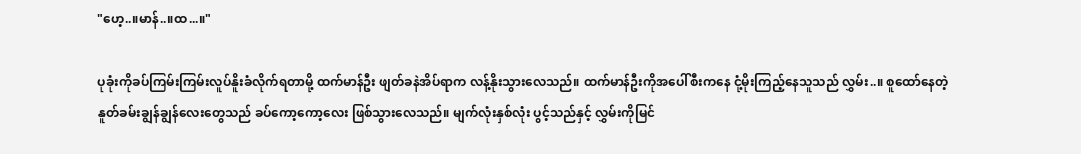"ဟေ့..။မာန်..။ထ...။"

ပုခုံးကိုခပ်ကြမ်းကြမ်းလူပ်နိူးခံလိုက်ရတာမို့ ထက်မာန်ဦး ဖျတ်ခနဲအိပ်ရာက လန့်နိုးသွားလေသည်။ ထက်မာန်ဦးကိုအပေါ်စီးကနေ ငုံ့မိုးကြည့်နေသူသည် လွှမ်း..။ စူထော်နေတဲ့နူတ်ခမ်းချွန်ချွန်လေးတွေသည် ခပ်ကော့ကော့လေး ဖြစ်သွားလေသည်။ မျက်လုံးနှစ်လုံး ပွင့်သည်နှင့် လွှမ်းကိုမြင်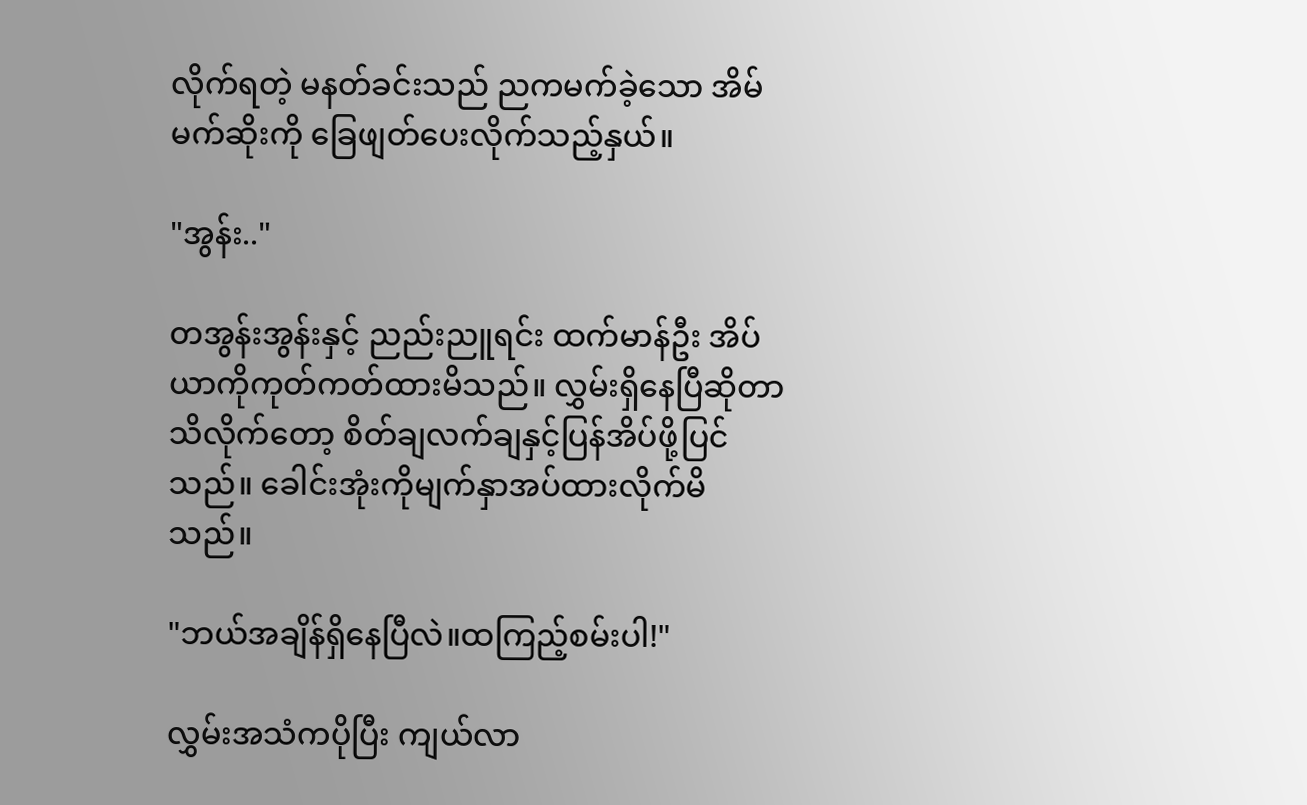လိုက်ရတဲ့ မနတ်ခင်းသည် ညကမက်ခဲ့သော အိမ်မက်ဆိုးကို ခြေဖျတ်ပေးလိုက်သည့်နှယ်။

"အွန်း.."

တအွန်းအွန်းနှင့် ညည်းညူရင်း ထက်မာန်ဦး အိပ်ယာကိုကုတ်ကတ်ထားမိသည်။ လွှမ်းရှိနေပြီဆိုတာ သိလိုက်တော့ စိတ်ချလက်ချနှင့်ပြန်အိပ်ဖို့ပြင်သည်။ ခေါင်းအုံးကိုမျက်နှာအပ်ထားလိုက်မိသည်။

"ဘယ်အချိန်ရှိနေပြီလဲ။ထကြည့်စမ်းပါ!"

လွှမ်းအသံကပိုပြီး ကျယ်လာ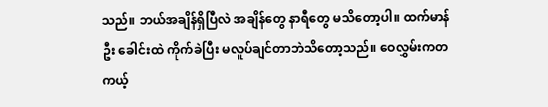သည်။ ဘယ်အချိန်ရှိပြီလဲ အချိန်တွေ နာရီတွေ မသိတော့ပါ။ ထက်မာန်ဦး ခေါင်းထဲ ကိုက်ခဲပြီး မလူပ်ချင်တာဘဲသိတော့သည်။ ဝေလွှမ်းကတကယ့်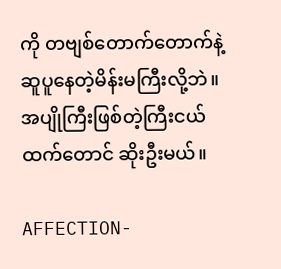ကို တဗျစ်တောက်တောက်နဲ့ဆူပူနေတဲ့မိန်းမကြီးလို့ဘဲ။ အပျိုကြီးဖြစ်တဲ့ကြီးငယ်ထက်တောင် ဆိုးဦးမယ်။

AFFECTION-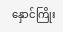နှောင်ကြိုး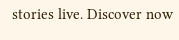stories live. Discover now